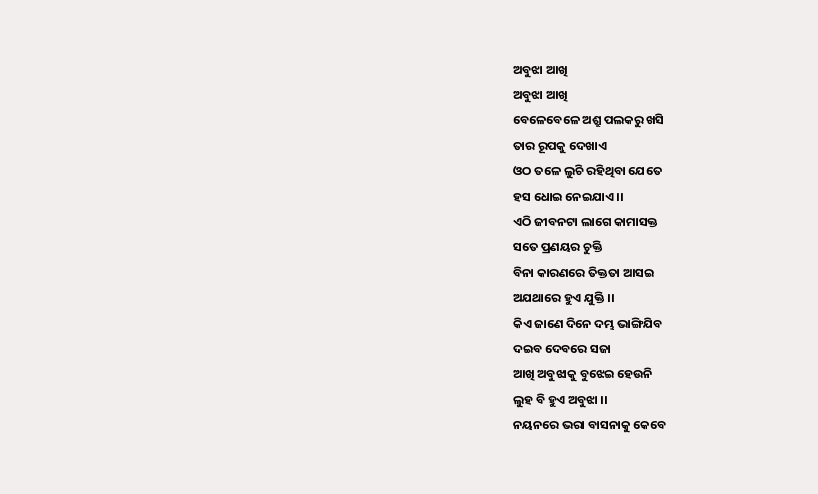ଅବୁଝା ଆଖି
ଅବୁଝା ଆଖି
ବେଳେବେଳେ ଅଶ୍ରୁ ପଲକରୁ ଖସି
ତାର ରୂପକୁ ଦେଖାଏ
ଓଠ ତଳେ ଲୁଚି ରହିଥିବା ଯେତେ
ହସ ଧୋଇ ନେଇଯାଏ ।।
ଏଠି ଜୀବନଟା ଲାଗେ କାମାସକ୍ତ
ସତେ ପ୍ରଣୟର ଚୁକ୍ତି
ବିନା କାରଣରେ ତିକ୍ତତା ଆସଇ
ଅଯଥାରେ ହୁଏ ଯୁକ୍ତି ।।
କିଏ ଜାଣେ ଦିନେ ଦମ୍ଭ ଭାଙ୍ଗିଯିବ
ଦଇବ ଦେବରେ ସଜା
ଆଖି ଅବୁଝାକୁ ବୁଝେଇ ହେଉନି
ଲୁହ ବି ହୁଏ ଅବୁଝା ।।
ନୟନରେ ଭରା ବାସନାକୁ କେବେ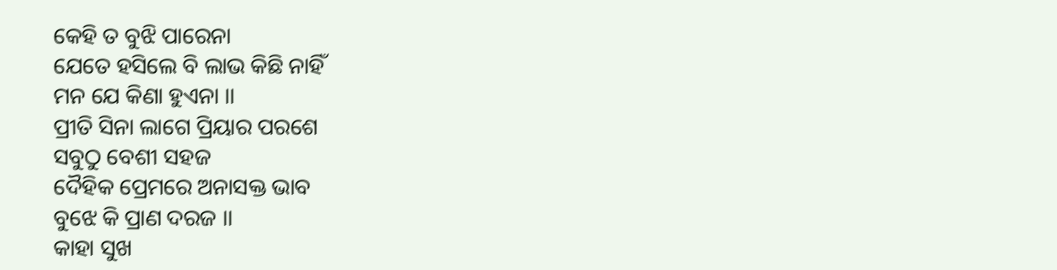କେହି ତ ବୁଝି ପାରେନା
ଯେତେ ହସିଲେ ବି ଲାଭ କିଛି ନାହିଁ
ମନ ଯେ କିଣା ହୁଏନା ।।
ପ୍ରୀତି ସିନା ଲାଗେ ପ୍ରିୟାର ପରଶେ
ସବୁଠୁ ବେଶୀ ସହଜ
ଦୈହିକ ପ୍ରେମରେ ଅନାସକ୍ତ ଭାବ
ବୁଝେ କି ପ୍ରାଣ ଦରଜ ।।
କାହା ସୁଖ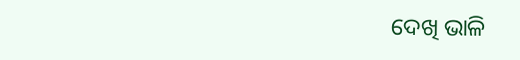ଦେଖି ଭାଳି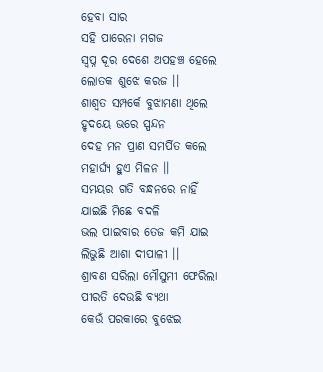ହେବା ସାର
ସହି ପାରେନା ମଗଜ
ସ୍ୱପ୍ନ ଦୂର ଦେଶେ ଅପହଞ୍ଚ ହେଲେ
ଲୋତକ ଶୁଝେ କରଜ ।।
ଶାଶ୍ୱତ ସମ୍ପର୍କେ ବୁଝାମଣା ଥିଲେ
ହୃଦୟେ ଭରେ ସ୍ପନ୍ଦନ
ଦେହ ମନ ପ୍ରାଣ ସମର୍ପିତ କଲେ
ମହାର୍ଘ୍ୟ ହୁଏ ମିଳନ ।।
ସମୟର ଗତି ବନ୍ଧନରେ ନାହିଁ
ଯାଇଛି ମିଛେ ବଦଳି
ଭଲ ପାଇବାର ତେଜ କମି ଯାଇ
ଲିଭୁଛି ଆଶା ଦୀପାଳୀ ।।
ଶ୍ରାବଣ ସରିଲା ମୌସୁମୀ ଫେରିଲା
ପୀରତି ଦେଉଛି ବ୍ୟଥା
କେଉଁ ପରକାରେ ବୁଝେଇ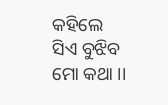କହିଲେ
ସିଏ ବୁଝିବ ମୋ କଥା ।।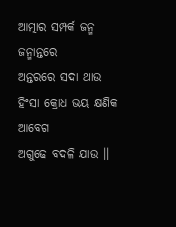ଆତ୍ମାର ସମ୍ପର୍କ ଜନ୍ମ ଜନ୍ମାନ୍ତରେ
ଅନ୍ତରରେ ସଦା ଥାଉ
ହିଂସା କ୍ରୋଧ ଭୟ କ୍ଷଣିକ ଆବେଗ
ଅଗୁଢେ ବଦଳି ଯାଉ ।।